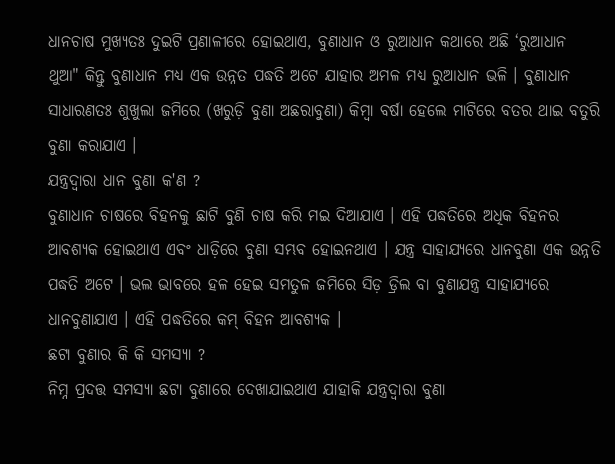ଧାନଚାଷ ମୁଖ୍ୟତଃ ଦୁଇଟି ପ୍ରଣାଳୀରେ ହୋଇଥାଏ, ବୁଣାଧାନ ଓ ରୁଆଧାନ କଥାରେ ଅଛି ‘ରୁଆଧାନ ଥୁଆ" କିନ୍ତୁ ବୁଣାଧାନ ମଧ୍ୟ ଏକ ଉନ୍ନତ ପଦ୍ଧତି ଅଟେ ଯାହାର ଅମଳ ମଧ୍ୟ ରୁଆଧାନ ଭଳି । ବୁଣାଧାନ ସାଧାରଣତଃ ଶୁଖୁଲା ଜମିରେ (ଖରୁଡ଼ି ବୁଣା ଅଛରାବୁଣା) କିମ୍ବା ବର୍ଷା ହେଲେ ମାଟିରେ ବତର ଥାଇ ବତୁରି ବୁଣା କରାଯାଏ ।
ଯନ୍ତ୍ରଦ୍ୱାରା ଧାନ ବୁଣା କ'ଣ ?
ବୁଣାଧାନ ଚାଷରେ ବିହନକୁ ଛାଟି ବୁଣି ଚାଷ କରି ମଇ ଦିଆଯାଏ । ଏହି ପଦ୍ଧତିରେ ଅଧିକ ବିହନର ଆବଶ୍ୟକ ହୋଇଥାଏ ଏବଂ ଧାଡ଼ିରେ ବୁଣା ସମ୍ଭବ ହୋଇନଥାଏ । ଯନ୍ତ୍ର ସାହାଯ୍ୟରେ ଧାନବୁଣା ଏକ ଉନ୍ନତି ପଦ୍ଧତି ଅଟେ । ଭଲ ଭାବରେ ହଳ ହେଇ ସମତୁଳ ଜମିରେ ସିଡ଼ ଡ୍ରିଲ ବା ବୁଣାଯନ୍ତ୍ର ସାହାଯ୍ୟରେ ଧାନବୁଣାଯାଏ । ଏହି ପଦ୍ଧତିରେ କମ୍ ବିହନ ଆବଶ୍ୟକ ।
ଛଟା ବୁଣାର କି କି ସମସ୍ୟା ?
ନିମ୍ନ ପ୍ରଦତ୍ତ ସମସ୍ୟା ଛଟା ବୁଣାରେ ଦେଖାଯାଇଥାଏ ଯାହାକି ଯନ୍ତ୍ରଦ୍ୱାରା ବୁଣା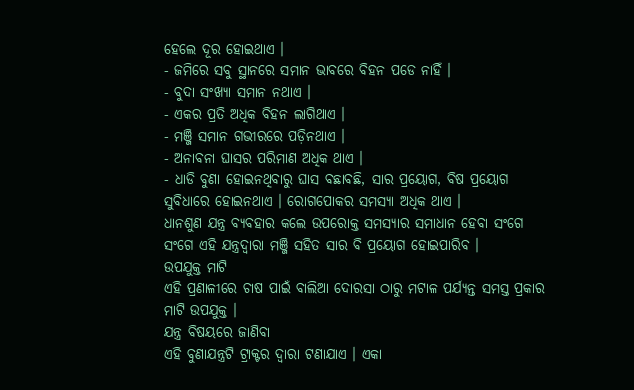ହେଲେ ଦୂର ହୋଇଥାଏ ।
- ଜମିରେ ସବୁ ସ୍ଥାନରେ ସମାନ ଭାବରେ ବିହନ ପଡେ ନାହିଁ ।
- ବୁଦା ସଂଖ୍ୟା ସମାନ ନଥାଏ ।
- ଏକର ପ୍ରତି ଅଧିକ ବିହନ ଲାଗିଥାଏ ।
- ମଞ୍ଜି ସମାନ ଗଭୀରରେ ପଡ଼ିନଥାଏ ।
- ଅନାବନା ଘାସର ପରିମାଣ ଅଧିକ ଥାଏ ।
- ଧାଡି ବୁଣା ହୋଇନଥିବାରୁ ଘାସ ବଛାବଛି, ସାର ପ୍ରୟୋଗ, ବିଷ ପ୍ରୟୋଗ ସୁବିଧାରେ ହୋଇନଥାଏ । ରୋଗପୋକର ସମସ୍ୟା ଅଧିକ ଥାଏ ।
ଧାନଶୁଣ ଯନ୍ତ୍ର ବ୍ୟବହାର କଲେ ଉପରୋକ୍ତ ସମସ୍ୟାର ସମାଧାନ ହେବା ସଂଗେ ସଂଗେ ଏହି ଯନ୍ତ୍ରଦ୍ୱାରା ମଞ୍ଜି ସହିତ ସାର ବି ପ୍ରୟୋଗ ହୋଇପାରିବ ।
ଉପଯୁକ୍ତ ମାଟି
ଏହି ପ୍ରଣାଳୀରେ ଚାଷ ପାଇଁ ବାଲିଆ ଦୋରସା ଠାରୁ ମଟାଳ ପର୍ଯ୍ୟନ୍ତ ସମସ୍ତ ପ୍ରକାର ମାଟି ଉପଯୁକ୍ତ ।
ଯନ୍ତ୍ର ବିଷୟରେ ଜାଣିବା
ଏହି ବୁଣାଯନ୍ତ୍ରଟି ଟ୍ରାକ୍ଟର ଦ୍ବାରା ଟଣାଯାଏ । ଏକା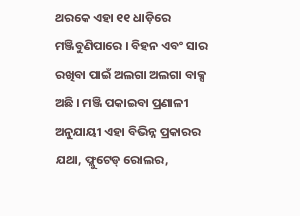ଥରକେ ଏହା ୧୧ ଧାଡ଼ିରେ ମଞ୍ଜିବୁଣିପାରେ । ବିହନ ଏବଂ ସାର ରଖିବା ପାଇଁ ଅଲଗା ଅଲଗା ବାକ୍ସ ଅଛି । ମଞ୍ଜି ପକାଇବା ପ୍ରଣାଳୀ ଅନୁଯାୟୀ ଏହା ବିଭିନ୍ନ ପ୍ରକାରର ଯଥା, ଫ୍ଲୁଟେଡ୍ ରୋଲର,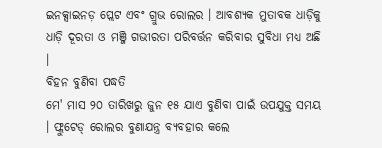ଇନକ୍ସାଇନଡ଼ ପ୍ଲେଟ ଏବଂ ଗ୍ରୁଭ ରୋଲର । ଆବଶ୍ୟକ ମୁତାବକ ଧାଡ଼ିକୁ ଧାଡ଼ି ଦୂରତା ଓ ମଞ୍ଜି ଗଭୀରତା ପରିବର୍ତ୍ତନ କରିବାର ସୁବିଧା ମଧ୍ଯ ଅଛି ।
ବିହନ ବୁଣିବା ପଦ୍ଧତି
ମେ' ମାସ ୨୦ ତାରିଖରୁ ଜୁନ ୧୫ ଯାଏ ବୁଣିବା ପାଇଁ ଉପଯୁକ୍ତ ସମୟ । ଫ୍ଲୁଟେଡ୍ ରୋଲର ବୁଣାଯନ୍ତ୍ର ବ୍ୟବହାର କଲେ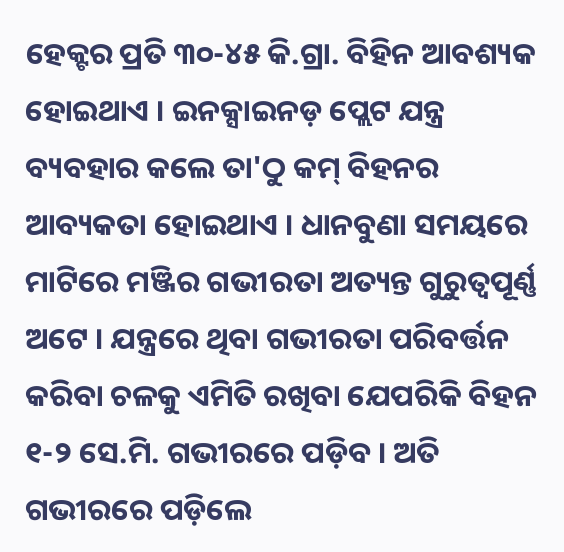ହେକ୍ଟର ପ୍ରତି ୩୦-୪୫ କି.ଗ୍ରା. ବିହିନ ଆବଶ୍ୟକ ହୋଇଥାଏ । ଇନକ୍ସାଇନଡ଼ ପ୍ଲେଟ ଯନ୍ତ୍ର ବ୍ୟବହାର କଲେ ତା'ଠୁ କମ୍ ବିହନର ଆବ୍ୟକତା ହୋଇଥାଏ । ଧାନବୁଣା ସମୟରେ ମାଟିରେ ମଞ୍ଜିର ଗଭୀରତା ଅତ୍ୟନ୍ତ ଗୁରୁତ୍ଵପୂର୍ଣ୍ଣ ଅଟେ । ଯନ୍ତ୍ରରେ ଥିବା ଗଭୀରତା ପରିବର୍ତ୍ତନ କରିବା ଚଳକୁ ଏମିତି ରଖିବା ଯେପରିକି ବିହନ ୧-୨ ସେ.ମି. ଗଭୀରରେ ପଡ଼ିବ । ଅତି ଗଭୀରରେ ପଡ଼ିଲେ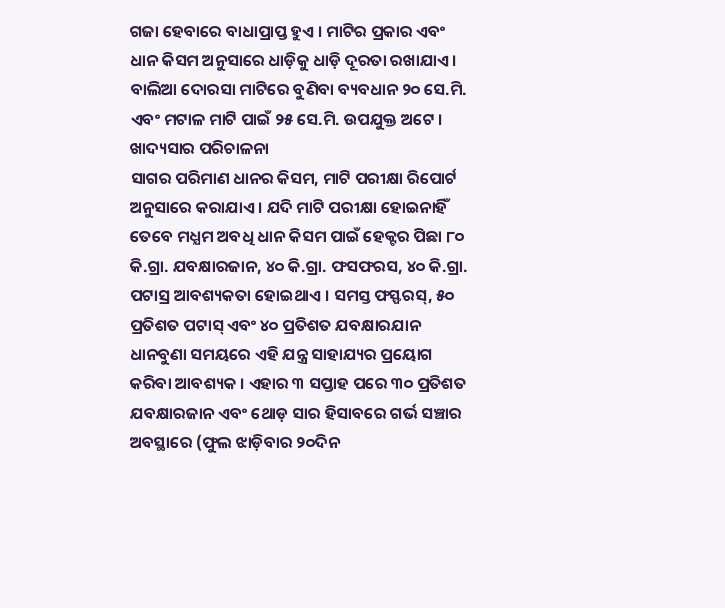ଗଜା ହେବାରେ ବାଧାପ୍ରାପ୍ତ ହୁଏ । ମାଟିର ପ୍ରକାର ଏବଂ ଧାନ କିସମ ଅନୁସାରେ ଧାଡ଼ିକୁ ଧାଡ଼ି ଦୂରତା ରଖାଯାଏ । ବାଲିଆ ଦୋରସା ମାଟିରେ ବୁଣିବା ବ୍ୟବଧାନ ୨୦ ସେ.ମି. ଏବଂ ମଟାଳ ମାଟି ପାଇଁ ୨୫ ସେ.ମି. ଉପଯୁକ୍ତ ଅଟେ ।
ଖାଦ୍ୟସାର ପରିଚାଳନା
ସାଗର ପରିମାଣ ଧାନର କିସମ, ମାଟି ପରୀକ୍ଷା ରିପୋର୍ଟ ଅନୁସାରେ କରାଯାଏ । ଯଦି ମାଟି ପରୀକ୍ଷା ହୋଇନାହିଁ ତେବେ ମଧ୍ଯମ ଅବଧି ଧାନ କିସମ ପାଇଁ ହେକ୍ଟର ପିଛା ୮୦ କି.ଗ୍ରା. ଯବକ୍ଷାରଜାନ, ୪୦ କି.ଗ୍ରା. ଫସଫରସ, ୪୦ କି.ଗ୍ରା. ପଟାସ୍ର ଆବଶ୍ୟକତା ହୋଇଥାଏ । ସମସ୍ତ ଫସ୍ଫରସ୍, ୫୦ ପ୍ରତିଶତ ପଟାସ୍ ଏବଂ ୪୦ ପ୍ରତିଶତ ଯବକ୍ଷାରଯାନ ଧାନବୁଣା ସମୟରେ ଏହି ଯନ୍ତ୍ର ସାହାଯ୍ୟର ପ୍ରୟୋଗ କରିବା ଆବଶ୍ୟକ । ଏହାର ୩ ସପ୍ତାହ ପରେ ୩୦ ପ୍ରତିଶତ ଯବକ୍ଷାରଜାନ ଏବଂ ଥୋଡ଼ ସାର ହିସାବରେ ଗର୍ଭ ସଞ୍ଚାର ଅବସ୍ଥାରେ (ଫୁଲ ଝାଡ଼ିବାର ୨୦ଦିନ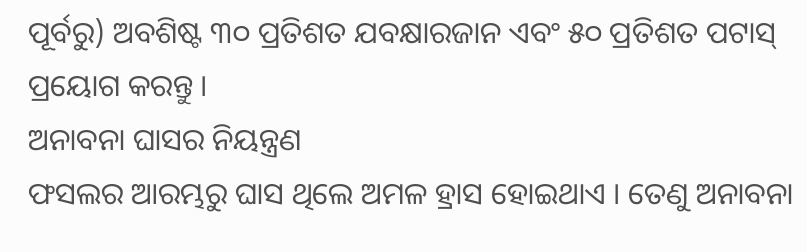ପୂର୍ବରୁ) ଅବଶିଷ୍ଟ ୩୦ ପ୍ରତିଶତ ଯବକ୍ଷାରଜାନ ଏବଂ ୫୦ ପ୍ରତିଶତ ପଟାସ୍ ପ୍ରୟୋଗ କରନ୍ତୁ ।
ଅନାବନା ଘାସର ନିୟନ୍ତ୍ରଣ
ଫସଲର ଆରମ୍ଭରୁ ଘାସ ଥିଲେ ଅମଳ ହ୍ରାସ ହୋଇଥାଏ । ତେଣୁ ଅନାବନା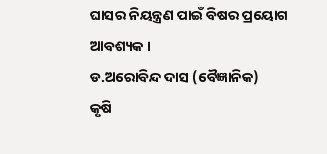ଘାସର ନିୟନ୍ତ୍ରଣ ପାଇଁ ବିଷର ପ୍ରୟୋଗ
ଆବଶ୍ୟକ ।
ଡ.ଅରୋବିନ୍ଦ ଦାସ (ବୈଜ୍ଞାନିକ)
କୃଷି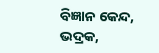ବିଜ୍ଞାନ କେନ୍ଦ, ଭଦ୍ରକ,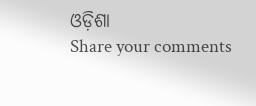ଓଡ଼ିଶା
Share your comments